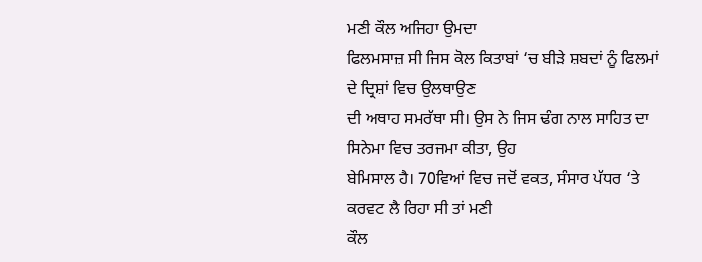ਮਣੀ ਕੌਲ ਅਜਿਹਾ ਉਮਦਾ
ਫਿਲਮਸਾਜ਼ ਸੀ ਜਿਸ ਕੋਲ ਕਿਤਾਬਾਂ ‘ਚ ਬੀੜੇ ਸ਼ਬਦਾਂ ਨੂੰ ਫਿਲਮਾਂ ਦੇ ਦ੍ਰਿਸ਼ਾਂ ਵਿਚ ਉਲਥਾਉਣ
ਦੀ ਅਥਾਹ ਸਮਰੱਥਾ ਸੀ। ਉਸ ਨੇ ਜਿਸ ਢੰਗ ਨਾਲ ਸਾਹਿਤ ਦਾ ਸਿਨੇਮਾ ਵਿਚ ਤਰਜਮਾ ਕੀਤਾ, ਉਹ
ਬੇਮਿਸਾਲ ਹੈ। 70ਵਿਆਂ ਵਿਚ ਜਦੋਂ ਵਕਤ, ਸੰਸਾਰ ਪੱਧਰ ‘ਤੇ ਕਰਵਟ ਲੈ ਰਿਹਾ ਸੀ ਤਾਂ ਮਣੀ
ਕੌਲ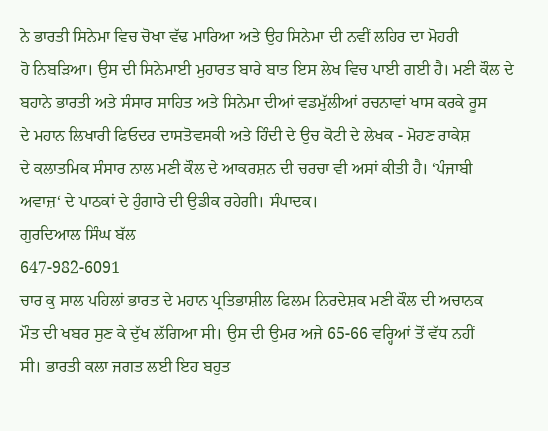ਨੇ ਭਾਰਤੀ ਸਿਨੇਮਾ ਵਿਚ ਚੋਖਾ ਵੱਢ ਮਾਰਿਆ ਅਤੇ ਉਹ ਸਿਨੇਮਾ ਦੀ ਨਵੀਂ ਲਹਿਰ ਦਾ ਮੋਹਰੀ
ਹੋ ਨਿਬੜਿਆ। ਉਸ ਦੀ ਸਿਨੇਮਾਈ ਮੁਹਾਰਤ ਬਾਰੇ ਬਾਤ ਇਸ ਲੇਖ ਵਿਚ ਪਾਈ ਗਈ ਹੈ। ਮਣੀ ਕੌਲ ਦੇ
ਬਹਾਨੇ ਭਾਰਤੀ ਅਤੇ ਸੰਸਾਰ ਸਾਹਿਤ ਅਤੇ ਸਿਨੇਮਾ ਦੀਆਂ ਵਡਮੁੱਲੀਆਂ ਰਚਨਾਵਾਂ ਖਾਸ ਕਰਕੇ ਰੂਸ
ਦੇ ਮਹਾਨ ਲਿਖਾਰੀ ਫਿਓਦਰ ਦਾਸਤੋਵਸਕੀ ਅਤੇ ਹਿੰਦੀ ਦੇ ਉਚ ਕੋਟੀ ਦੇ ਲੇਖਕ - ਮੋਹਣ ਰਾਕੇਸ਼
ਦੇ ਕਲਾਤਮਿਕ ਸੰਸਾਰ ਨਾਲ ਮਣੀ ਕੌਲ ਦੇ ਆਕਰਸ਼ਨ ਦੀ ਚਰਚਾ ਵੀ ਅਸਾਂ ਕੀਤੀ ਹੈ। ‘ਪੰਜਾਬੀ
ਅਵਾਜ਼‘ ਦੇ ਪਾਠਕਾਂ ਦੇ ਹੁੰਗਾਰੇ ਦੀ ਉਡੀਕ ਰਹੇਗੀ। ਸੰਪਾਦਕ।
ਗੁਰਦਿਆਲ ਸਿੰਘ ਬੱਲ
647-982-6091
ਚਾਰ ਕੁ ਸਾਲ ਪਹਿਲਾਂ ਭਾਰਤ ਦੇ ਮਹਾਨ ਪ੍ਰਤਿਭਾਸ਼ੀਲ ਫਿਲਮ ਨਿਰਦੇਸ਼ਕ ਮਣੀ ਕੌਲ ਦੀ ਅਚਾਨਕ
ਮੌਤ ਦੀ ਖਬਰ ਸੁਣ ਕੇ ਦੁੱਖ ਲੱਗਿਆ ਸੀ। ਉਸ ਦੀ ਉਮਰ ਅਜੇ 65-66 ਵਰ੍ਹਿਆਂ ਤੋਂ ਵੱਧ ਨਹੀਂ
ਸੀ। ਭਾਰਤੀ ਕਲਾ ਜਗਤ ਲਈ ਇਹ ਬਹੁਤ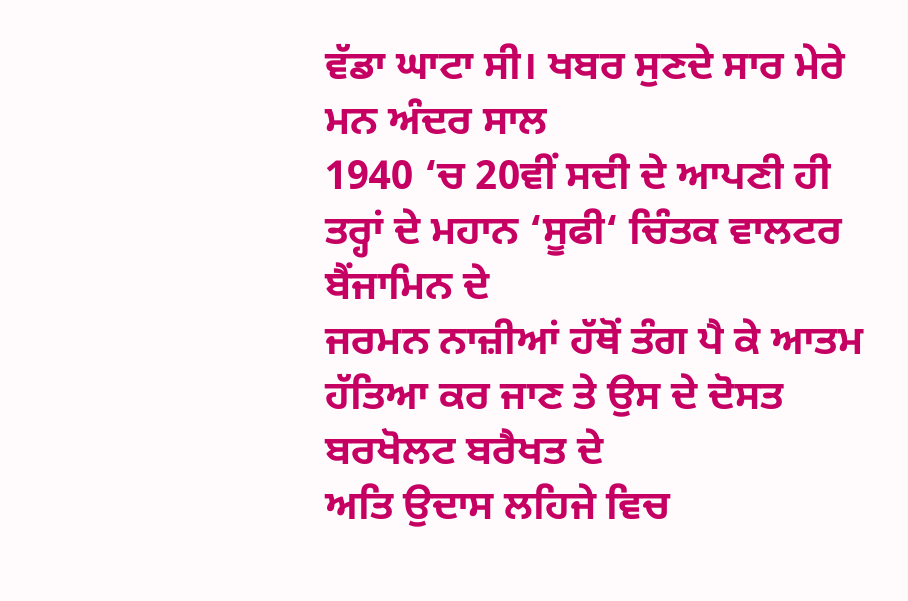ਵੱਡਾ ਘਾਟਾ ਸੀ। ਖਬਰ ਸੁਣਦੇ ਸਾਰ ਮੇਰੇ ਮਨ ਅੰਦਰ ਸਾਲ
1940 ‘ਚ 20ਵੀਂ ਸਦੀ ਦੇ ਆਪਣੀ ਹੀ ਤਰ੍ਹਾਂ ਦੇ ਮਹਾਨ ‘ਸੂਫੀ‘ ਚਿੰਤਕ ਵਾਲਟਰ ਬੈਂਜਾਮਿਨ ਦੇ
ਜਰਮਨ ਨਾਜ਼ੀਆਂ ਹੱਥੋਂ ਤੰਗ ਪੈ ਕੇ ਆਤਮ ਹੱਤਿਆ ਕਰ ਜਾਣ ਤੇ ਉਸ ਦੇ ਦੋਸਤ ਬਰਖੋਲਟ ਬਰੈਖਤ ਦੇ
ਅਤਿ ਉਦਾਸ ਲਹਿਜੇ ਵਿਚ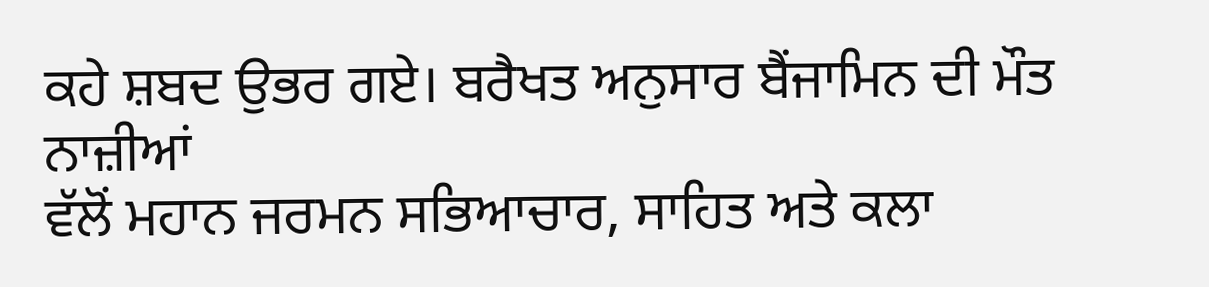ਕਹੇ ਸ਼ਬਦ ਉਭਰ ਗਏ। ਬਰੈਖਤ ਅਨੁਸਾਰ ਬੈਂਜਾਮਿਨ ਦੀ ਮੌਤ ਨਾਜ਼ੀਆਂ
ਵੱਲੋਂ ਮਹਾਨ ਜਰਮਨ ਸਭਿਆਚਾਰ, ਸਾਹਿਤ ਅਤੇ ਕਲਾ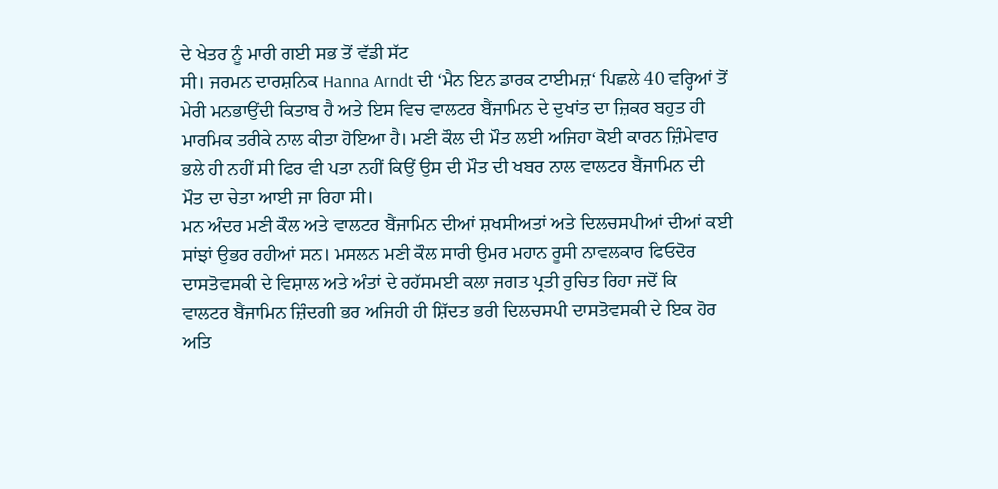ਦੇ ਖੇਤਰ ਨੂੰ ਮਾਰੀ ਗਈ ਸਭ ਤੋਂ ਵੱਡੀ ਸੱਟ
ਸੀ। ਜਰਮਨ ਦਾਰਸ਼ਨਿਕ Hanna Arndt ਦੀ ‘ਮੈਨ ਇਨ ਡਾਰਕ ਟਾਈਮਜ਼‘ ਪਿਛਲੇ 40 ਵਰ੍ਹਿਆਂ ਤੋਂ
ਮੇਰੀ ਮਨਭਾਉਂਦੀ ਕਿਤਾਬ ਹੈ ਅਤੇ ਇਸ ਵਿਚ ਵਾਲਟਰ ਬੈਂਜਾਮਿਨ ਦੇ ਦੁਖਾਂਤ ਦਾ ਜ਼ਿਕਰ ਬਹੁਤ ਹੀ
ਮਾਰਮਿਕ ਤਰੀਕੇ ਨਾਲ ਕੀਤਾ ਹੋਇਆ ਹੈ। ਮਣੀ ਕੌਲ ਦੀ ਮੌਤ ਲਈ ਅਜਿਹਾ ਕੋਈ ਕਾਰਨ ਜ਼ਿੰਮੇਵਾਰ
ਭਲੇ ਹੀ ਨਹੀਂ ਸੀ ਫਿਰ ਵੀ ਪਤਾ ਨਹੀਂ ਕਿਉਂ ਉਸ ਦੀ ਮੌਤ ਦੀ ਖਬਰ ਨਾਲ ਵਾਲਟਰ ਬੈਂਜਾਮਿਨ ਦੀ
ਮੌਤ ਦਾ ਚੇਤਾ ਆਈ ਜਾ ਰਿਹਾ ਸੀ।
ਮਨ ਅੰਦਰ ਮਣੀ ਕੌਲ ਅਤੇ ਵਾਲਟਰ ਬੈਂਜਾਮਿਨ ਦੀਆਂ ਸ਼ਖਸੀਅਤਾਂ ਅਤੇ ਦਿਲਚਸਪੀਆਂ ਦੀਆਂ ਕਈ
ਸਾਂਝਾਂ ਉਭਰ ਰਹੀਆਂ ਸਨ। ਮਸਲਨ ਮਣੀ ਕੌਲ ਸਾਰੀ ਉਮਰ ਮਹਾਨ ਰੂਸੀ ਨਾਵਲਕਾਰ ਫਿਓਦੋਰ
ਦਾਸਤੋਵਸਕੀ ਦੇ ਵਿਸ਼ਾਲ ਅਤੇ ਅੰਤਾਂ ਦੇ ਰਹੱਸਮਈ ਕਲਾ ਜਗਤ ਪ੍ਰਤੀ ਰੁਚਿਤ ਰਿਹਾ ਜਦੋਂ ਕਿ
ਵਾਲਟਰ ਬੈਂਜਾਮਿਨ ਜ਼ਿੰਦਗੀ ਭਰ ਅਜਿਹੀ ਹੀ ਸ਼ਿੱਦਤ ਭਰੀ ਦਿਲਚਸਪੀ ਦਾਸਤੋਵਸਕੀ ਦੇ ਇਕ ਹੋਰ
ਅਤਿ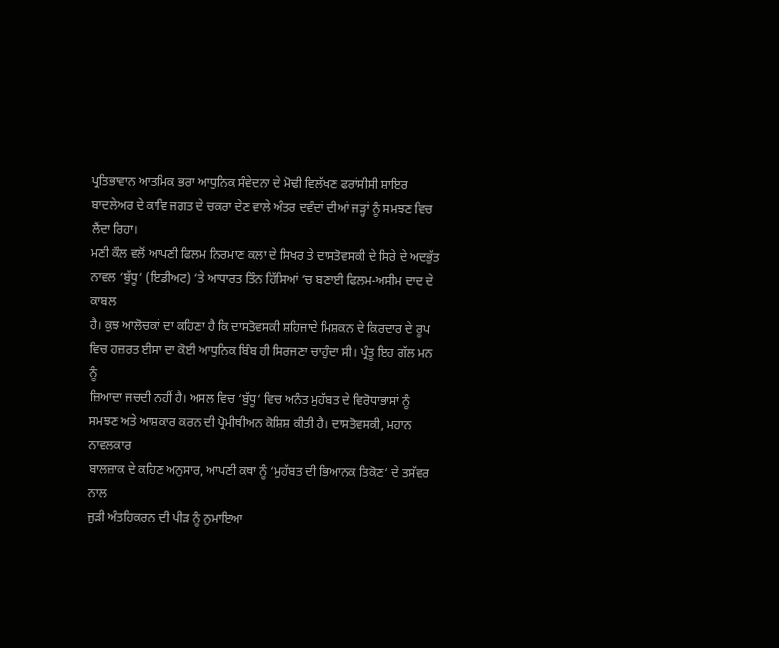ਪ੍ਰਤਿਭਾਵਾਨ ਆਤਮਿਕ ਭਰਾ ਆਧੁਨਿਕ ਸੰਵੇਦਨਾ ਦੇ ਮੋਢੀ ਵਿਲੱਖਣ ਫਰਾਂਸੀਸੀ ਸ਼ਾਇਰ
ਬਾਦਲੇਅਰ ਦੇ ਕਾਵਿ ਜਗਤ ਦੇ ਚਕਰਾ ਦੇਣ ਵਾਲੇ ਅੰਤਰ ਦਵੰਦਾਂ ਦੀਆਂ ਜੜ੍ਹਾਂ ਨੂੰ ਸਮਝਣ ਵਿਚ
ਲੈਂਦਾ ਰਿਹਾ।
ਮਣੀ ਕੌਲ ਵਲੋਂ ਆਪਣੀ ਫਿਲਮ ਨਿਰਮਾਣ ਕਲਾ ਦੇ ਸਿਖਰ ਤੇ ਦਾਸਤੋਵਸਕੀ ਦੇ ਸਿਰੇ ਦੇ ਅਦਭੁੱਤ
ਨਾਵਲ ‘ਬੁੱਧੂ‘ (ਇਡੀਅਟ) ‘ਤੇ ਆਧਾਰਤ ਤਿੰਨ ਹਿੱਸਿਆਂ ‘ਚ ਬਣਾਈ ਫਿਲਮ-ਅਸੀਮ ਦਾਦ ਦੇ ਕਾਬਲ
ਹੈ। ਕੁਝ ਆਲੋਚਕਾਂ ਦਾ ਕਹਿਣਾ ਹੈ ਕਿ ਦਾਸਤੋਵਸਕੀ ਸ਼ਹਿਜਾਦੇ ਮਿਸ਼ਕਨ ਦੇ ਕਿਰਦਾਰ ਦੇ ਰੂਪ
ਵਿਚ ਹਜ਼ਰਤ ਈਸਾ ਦਾ ਕੋਈ ਆਧੁਨਿਕ ਬਿੰਬ ਹੀ ਸਿਰਜਣਾ ਚਾਹੁੰਦਾ ਸੀ। ਪ੍ਰੰਤੂ ਇਹ ਗੱਲ ਮਨ ਨੂੰ
ਜ਼ਿਆਦਾ ਜਚਦੀ ਨਹੀਂ ਹੈ। ਅਸਲ ਵਿਚ ‘ਬੁੱਧੂ‘ ਵਿਚ ਅਨੰਤ ਮੁਹੱਬਤ ਦੇ ਵਿਰੋਧਾਭਾਸਾਂ ਨੂੰ
ਸਮਝਣ ਅਤੇ ਆਸ਼ਕਾਰ ਕਰਨ ਦੀ ਪ੍ਰੋਮੀਥੀਅਨ ਕੋਸ਼ਿਸ਼ ਕੀਤੀ ਹੈ। ਦਾਸਤੋਵਸਕੀ, ਮਹਾਨ ਨਾਵਲਕਾਰ
ਬਾਲਜ਼ਾਕ ਦੇ ਕਹਿਣ ਅਨੁਸਾਰ, ਆਪਣੀ ਕਥਾ ਨੂੰ ‘ਮੁਹੱਬਤ ਦੀ ਭਿਆਨਕ ਤਿਕੋਣ‘ ਦੇ ਤਸੱਵਰ ਨਾਲ
ਜੁੜੀ ਅੰਤਹਿਕਰਨ ਦੀ ਪੀੜ ਨੂੰ ਨੁਮਾਇਆ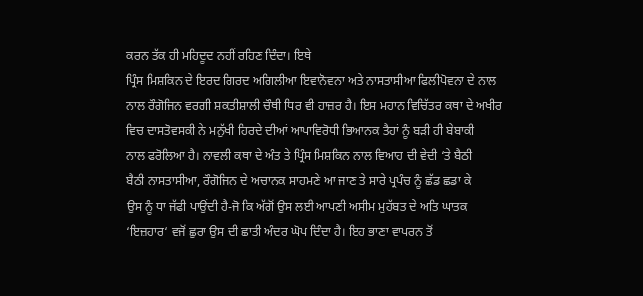ਕਰਨ ਤੱਕ ਹੀ ਮਹਿਦੂਦ ਨਹੀਂ ਰਹਿਣ ਦਿੰਦਾ। ਇਥੇ
ਪ੍ਰਿੰਸ ਮਿਸ਼ਕਿਨ ਦੇ ਇਰਦ ਗਿਰਦ ਅਗਿਲੀਆ ਇਵਾਨੋਵਨਾ ਅਤੇ ਨਾਸਤਾਸੀਆ ਫਿਲੀਪੋਵਨਾ ਦੇ ਨਾਲ
ਨਾਲ ਰੌਗੋਜਿਨ ਵਰਗੀ ਸ਼ਕਤੀਸ਼ਾਲੀ ਚੌਥੀ ਧਿਰ ਵੀ ਹਾਜ਼ਰ ਹੈ। ਇਸ ਮਹਾਨ ਵਿਚਿੱਤਰ ਕਥਾ ਦੇ ਅਖੀਰ
ਵਿਚ ਦਾਸਤੋਵਸਕੀ ਨੇ ਮਨੁੱਖੀ ਹਿਰਦੇ ਦੀਆਂ ਆਪਾਵਿਰੋਧੀ ਭਿਆਨਕ ਤੈਹਾਂ ਨੂੰ ਬੜੀ ਹੀ ਬੇਬਾਕੀ
ਨਾਲ ਫਰੋਲਿਆ ਹੈ। ਨਾਵਲੀ ਕਥਾ ਦੇ ਅੰਤ ਤੇ ਪ੍ਰਿੰਸ ਮਿਸ਼ਕਿਨ ਨਾਲ ਵਿਆਹ ਦੀ ਵੇਦੀ ‘ਤੇ ਬੈਠੀ
ਬੈਠੀ ਨਾਸਤਾਸੀਆ, ਰੌਗੋਜਿਨ ਦੇ ਅਚਾਨਕ ਸਾਹਮਣੇ ਆ ਜਾਣ ਤੇ ਸਾਰੇ ਪ੍ਰਪੰਚ ਨੂੰ ਛੱਡ ਛਡਾ ਕੇ
ਉਸ ਨੂੰ ਧਾ ਜੱਫੀ ਪਾਉਂਦੀ ਹੈ-ਜੋ ਕਿ ਅੱਗੋਂ ਉਸ ਲਈ ਆਪਣੀ ਅਸੀਮ ਮੁਹੱਬਤ ਦੇ ਅਤਿ ਘਾਤਕ
‘ਇਜ਼ਹਾਰ‘ ਵਜੋਂ ਛੁਰਾ ਉਸ ਦੀ ਛਾਤੀ ਅੰਦਰ ਘੋਪ ਦਿੰਦਾ ਹੈ। ਇਹ ਭਾਣਾ ਵਾਪਰਨ ਤੋਂ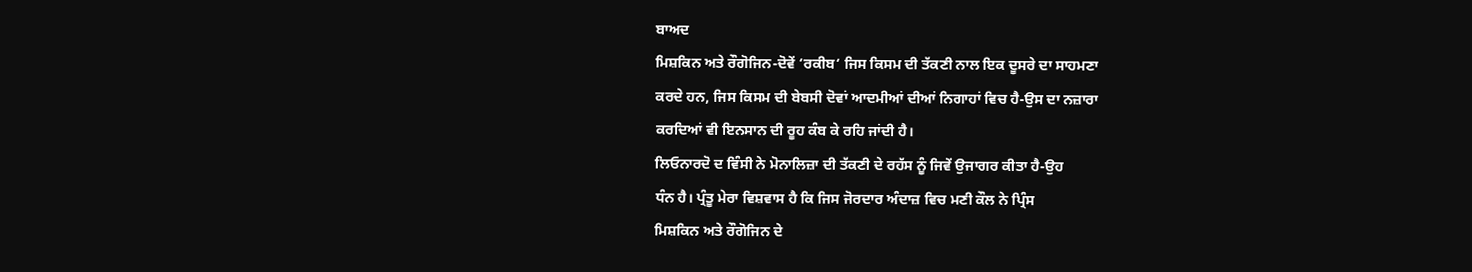ਬਾਅਦ
ਮਿਸ਼ਕਿਨ ਅਤੇ ਰੌਗੋਜਿਨ-ਦੋਵੇਂ ‘ਰਕੀਬ‘ ਜਿਸ ਕਿਸਮ ਦੀ ਤੱਕਣੀ ਨਾਲ ਇਕ ਦੂਸਰੇ ਦਾ ਸਾਹਮਣਾ
ਕਰਦੇ ਹਨ, ਜਿਸ ਕਿਸਮ ਦੀ ਬੇਬਸੀ ਦੋਵਾਂ ਆਦਮੀਆਂ ਦੀਆਂ ਨਿਗਾਹਾਂ ਵਿਚ ਹੈ-ਉਸ ਦਾ ਨਜ਼ਾਰਾ
ਕਰਦਿਆਂ ਵੀ ਇਨਸਾਨ ਦੀ ਰੂਹ ਕੰਬ ਕੇ ਰਹਿ ਜਾਂਦੀ ਹੈ।
ਲਿਓਨਾਰਦੋ ਦ ਵਿੰਸੀ ਨੇ ਮੋਨਾਲਿਜ਼ਾ ਦੀ ਤੱਕਣੀ ਦੇ ਰਹੱਸ ਨੂੰ ਜਿਵੇਂ ਉਜਾਗਰ ਕੀਤਾ ਹੈ-ਉਹ
ਧੰਨ ਹੈ। ਪ੍ਰੰਤੂ ਮੇਰਾ ਵਿਸ਼ਵਾਸ ਹੈ ਕਿ ਜਿਸ ਜੋਰਦਾਰ ਅੰਦਾਜ਼ ਵਿਚ ਮਣੀ ਕੌਲ ਨੇ ਪ੍ਰਿੰਸ
ਮਿਸ਼ਕਿਨ ਅਤੇ ਰੌਗੋਜਿਨ ਦੇ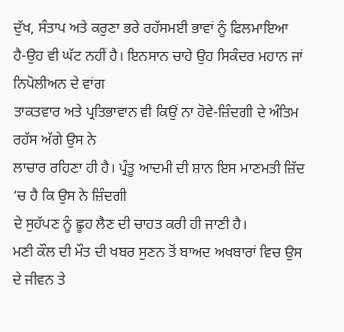ਦੁੱਖ, ਸੰਤਾਪ ਅਤੇ ਕਰੁਣਾ ਭਰੇ ਰਹੱਸਮਈ ਭਾਵਾਂ ਨੂੰ ਫਿਲਮਾਇਆ
ਹੈ-ਉਹ ਵੀ ਘੱਟ ਨਹੀਂ ਹੈ। ਇਨਸਾਨ ਚਾਹੇ ਉਹ ਸਿਕੰਦਰ ਮਹਾਨ ਜਾਂ ਨਿਪੋਲੀਅਨ ਦੇ ਵਾਂਗ
ਤਾਕਤਵਾਰ ਅਤੇ ਪ੍ਰਤਿਭਾਵਾਨ ਵੀ ਕਿਉਂ ਨਾ ਹੋਵੇ-ਜ਼ਿੰਦਗੀ ਦੇ ਅੰਤਿਮ ਰਹੱਸ ਅੱਗੇ ਉਸ ਨੇ
ਲਾਚਾਰ ਰਹਿਣਾ ਹੀ ਹੈ। ਪ੍ਰੰਤੂ ਆਦਮੀ ਦੀ ਸ਼ਾਨ ਇਸ ਮਾਣਮਤੀ ਜ਼ਿੱਦ ‘ਚ ਹੈ ਕਿ ਉਸ ਨੇ ਜ਼ਿੰਦਗੀ
ਦੇ ਸੁਹੱਪਣ ਨੂੰ ਛੂਹ ਲੈਣ ਦੀ ਚਾਹਤ ਕਰੀ ਹੀ ਜਾਣੀ ਹੈ।
ਮਣੀ ਕੌਲ ਦੀ ਮੌਤ ਦੀ ਖਬਰ ਸੁਣਨ ਤੋਂ ਬਾਅਦ ਅਖਬਾਰਾਂ ਵਿਚ ਉਸ ਦੇ ਜੀਵਨ ਤੇ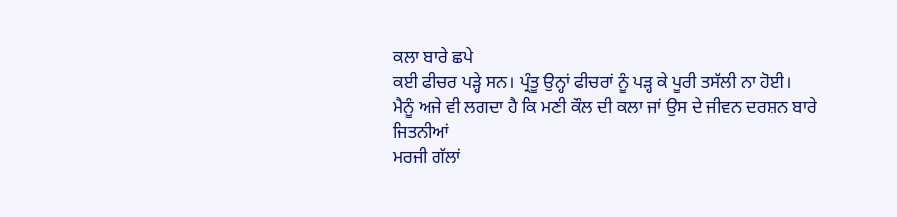ਕਲਾ ਬਾਰੇ ਛਪੇ
ਕਈ ਫੀਚਰ ਪੜ੍ਹੇ ਸਨ। ਪ੍ਰੰਤੂ ਉਨ੍ਹਾਂ ਫੀਚਰਾਂ ਨੂੰ ਪੜ੍ਹ ਕੇ ਪੂਰੀ ਤਸੱਲੀ ਨਾ ਹੋਈ।
ਮੈਨੂੰ ਅਜੇ ਵੀ ਲਗਦਾ ਹੈ ਕਿ ਮਣੀ ਕੌਲ ਦੀ ਕਲਾ ਜਾਂ ਉਸ ਦੇ ਜੀਵਨ ਦਰਸ਼ਨ ਬਾਰੇ ਜਿਤਨੀਆਂ
ਮਰਜੀ ਗੱਲਾਂ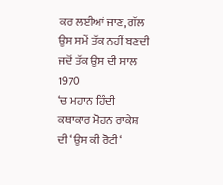ਕਰ ਲਈਆਂ ਜਾਣ, ਗੱਲ ਉਸ ਸਮੇਂ ਤੱਕ ਨਹੀਂ ਬਣਦੀ ਜਦੋਂ ਤੱਕ ਉਸ ਦੀ ਸਾਲ 1970
‘ਚ ਮਹਾਨ ਹਿੰਦੀ ਕਥਾਕਾਰ ਮੋਹਨ ਰਾਕੇਸ਼ ਦੀ ‘ਉਸ ਕੀ ਰੋਟੀ‘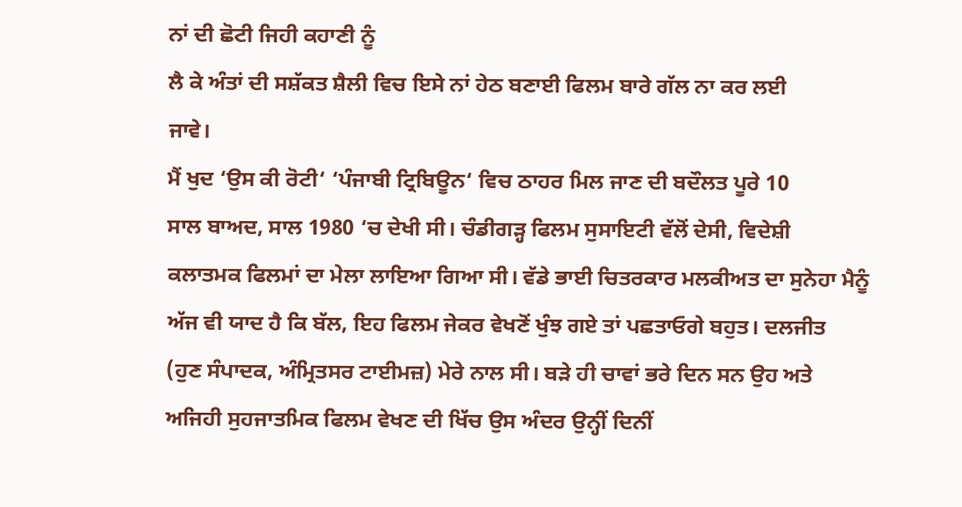ਨਾਂ ਦੀ ਛੋਟੀ ਜਿਹੀ ਕਹਾਣੀ ਨੂੰ
ਲੈ ਕੇ ਅੰਤਾਂ ਦੀ ਸਸ਼ੱਕਤ ਸ਼ੈਲੀ ਵਿਚ ਇਸੇ ਨਾਂ ਹੇਠ ਬਣਾਈ ਫਿਲਮ ਬਾਰੇ ਗੱਲ ਨਾ ਕਰ ਲਈ
ਜਾਵੇ।
ਮੈਂ ਖੁਦ ‘ਉਸ ਕੀ ਰੋਟੀ‘ ‘ਪੰਜਾਬੀ ਟ੍ਰਿਬਿਊਨ‘ ਵਿਚ ਠਾਹਰ ਮਿਲ ਜਾਣ ਦੀ ਬਦੌਲਤ ਪੂਰੇ 10
ਸਾਲ ਬਾਅਦ, ਸਾਲ 1980 ‘ਚ ਦੇਖੀ ਸੀ। ਚੰਡੀਗੜ੍ਹ ਫਿਲਮ ਸੁਸਾਇਟੀ ਵੱਲੋਂ ਦੇਸੀ, ਵਿਦੇਸ਼ੀ
ਕਲਾਤਮਕ ਫਿਲਮਾਂ ਦਾ ਮੇਲਾ ਲਾਇਆ ਗਿਆ ਸੀ। ਵੱਡੇ ਭਾਈ ਚਿਤਰਕਾਰ ਮਲਕੀਅਤ ਦਾ ਸੁਨੇਹਾ ਮੈਨੂੰ
ਅੱਜ ਵੀ ਯਾਦ ਹੈ ਕਿ ਬੱਲ, ਇਹ ਫਿਲਮ ਜੇਕਰ ਵੇਖਣੋਂ ਖੁੰਝ ਗਏ ਤਾਂ ਪਛਤਾਓਗੇ ਬਹੁਤ। ਦਲਜੀਤ
(ਹੁਣ ਸੰਪਾਦਕ, ਅੰਮ੍ਰਿਤਸਰ ਟਾਈਮਜ਼) ਮੇਰੇ ਨਾਲ ਸੀ। ਬੜੇ ਹੀ ਚਾਵਾਂ ਭਰੇ ਦਿਨ ਸਨ ਉਹ ਅਤੇ
ਅਜਿਹੀ ਸੁਹਜਾਤਮਿਕ ਫਿਲਮ ਵੇਖਣ ਦੀ ਖਿੱਚ ਉਸ ਅੰਦਰ ਉਨ੍ਹੀਂ ਦਿਨੀਂ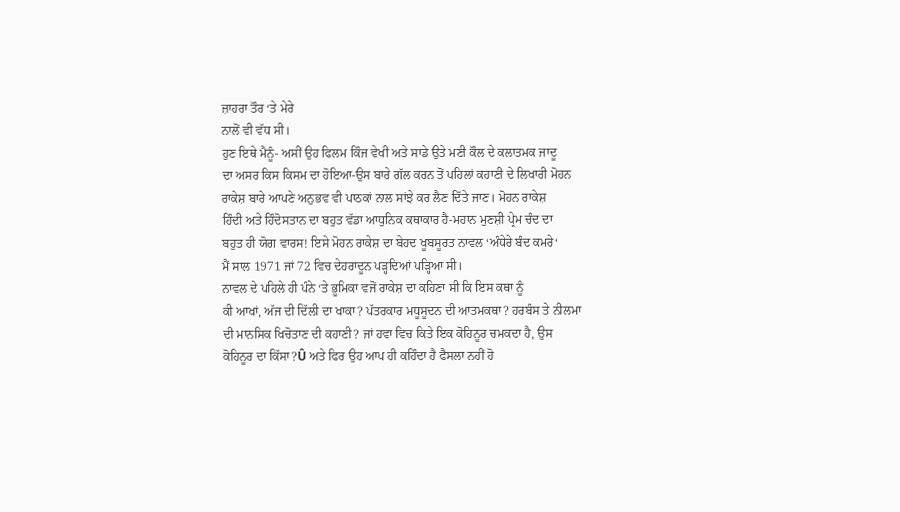ਜ਼ਾਹਰਾ ਤੌਰ ‘ਤੇ ਮੇਰੇ
ਨਾਲੋਂ ਵੀ ਵੱਧ ਸੀ।
ਹੁਣ ਇਥੇ ਮੈਨੂੰ- ਅਸੀਂ ਉਹ ਫਿਲਮ ਕਿੰਜ ਵੇਖੀ ਅਤੇ ਸਾਡੇ ਉਤੇ ਮਣੀ ਕੌਲ ਦੇ ਕਲਾਤਮਕ ਜਾਦੂ
ਦਾ ਅਸਰ ਕਿਸ ਕਿਸਮ ਦਾ ਹੋਇਆ-ਉਸ ਬਾਰੇ ਗੱਲ ਕਰਨ ਤੋਂ ਪਹਿਲਾਂ ਕਹਾਣੀ ਦੇ ਲਿਖਾਰੀ ਮੋਹਨ
ਰਾਕੇਸ਼ ਬਾਰੇ ਆਪਣੇ ਅਨੁਭਵ ਵੀ ਪਾਠਕਾਂ ਨਾਲ ਸਾਂਝੇ ਕਰ ਲੈਣ ਦਿੱਤੇ ਜਾਣ। ਮੋਹਨ ਰਾਕੇਸ਼
ਹਿੰਦੀ ਅਤੇ ਹਿੰਦੋਸਤਾਨ ਦਾ ਬਹੁਤ ਵੱਡਾ ਆਧੁਨਿਕ ਕਥਾਕਾਰ ਹੈ-ਮਹਾਨ ਮੁਣਸ਼ੀ ਪ੍ਰੇਮ ਚੰਦ ਦਾ
ਬਹੁਤ ਹੀ ਯੋਗ ਵਾਰਸ! ਇਸੇ ਮੋਹਨ ਰਾਕੇਸ਼ ਦਾ ਬੇਹਦ ਖੂਬਸੂਰਤ ਨਾਵਲ ‘ਅੰਧੇਰੇ ਬੰਦ ਕਮਰੇ‘
ਮੈਂ ਸਾਲ 1971 ਜਾਂ 72 ਵਿਚ ਦੇਹਰਾਦੂਨ ਪੜ੍ਹਦਿਆਂ ਪੜ੍ਹਿਆ ਸੀ।
ਨਾਵਲ ਦੇ ਪਹਿਲੇ ਹੀ ਪੰਨੇ ‘ਤੇ ਭੂਮਿਕਾ ਵਜੋਂ ਰਾਕੇਸ਼ ਦਾ ਕਹਿਣਾ ਸੀ ਕਿ ਇਸ ਕਥਾ ਨੂੰ
ਕੀ ਆਖਾਂ, ਅੱਜ ਦੀ ਦਿੱਲੀ ਦਾ ਖਾਕਾ? ਪੱਤਰਕਾਰ ਮਧੂਸੂਦਨ ਦੀ ਆਤਮਕਥਾ? ਹਰਬੰਸ ਤੇ ਨੀਲਮਾ
ਦੀ ਮਾਨਸਿਕ ਖਿਚੋਤਾਣ ਦੀ ਕਹਾਣੀ? ਜਾਂ ਹਵਾ ਵਿਚ ਕਿਤੇ ਇਕ ਕੋਹਿਨੂਰ ਚਮਕਦਾ ਹੈ, ਉਸ
ਕੋਹਿਨੂਰ ਦਾ ਕਿੱਸਾ?Û ਅਤੇ ਫਿਰ ਉਹ ਆਪ ਹੀ ਕਹਿੰਦਾ ਹੈ ਫੈਸਲਾ ਨਹੀਂ ਹੋ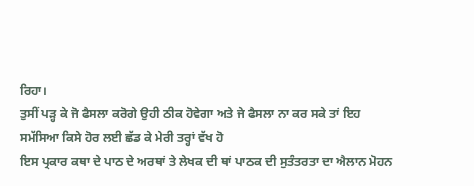ਰਿਹਾ।
ਤੁਸੀਂ ਪੜ੍ਹ ਕੇ ਜੋ ਫੈਸਲਾ ਕਰੋਗੇ ਉਹੀ ਠੀਕ ਹੋਵੇਗਾ ਅਤੇ ਜੇ ਫੈਸਲਾ ਨਾ ਕਰ ਸਕੇ ਤਾਂ ਇਹ
ਸਮੱਸਿਆ ਕਿਸੇ ਹੋਰ ਲਈ ਛੱਡ ਕੇ ਮੇਰੀ ਤਰ੍ਹਾਂ ਵੱਖ ਹੋ
ਇਸ ਪ੍ਰਕਾਰ ਕਥਾ ਦੇ ਪਾਠ ਦੇ ਅਰਥਾਂ ਤੇ ਲੇਖਕ ਦੀ ਥਾਂ ਪਾਠਕ ਦੀ ਸੁਤੰਤਰਤਾ ਦਾ ਐਲਾਨ ਮੋਹਨ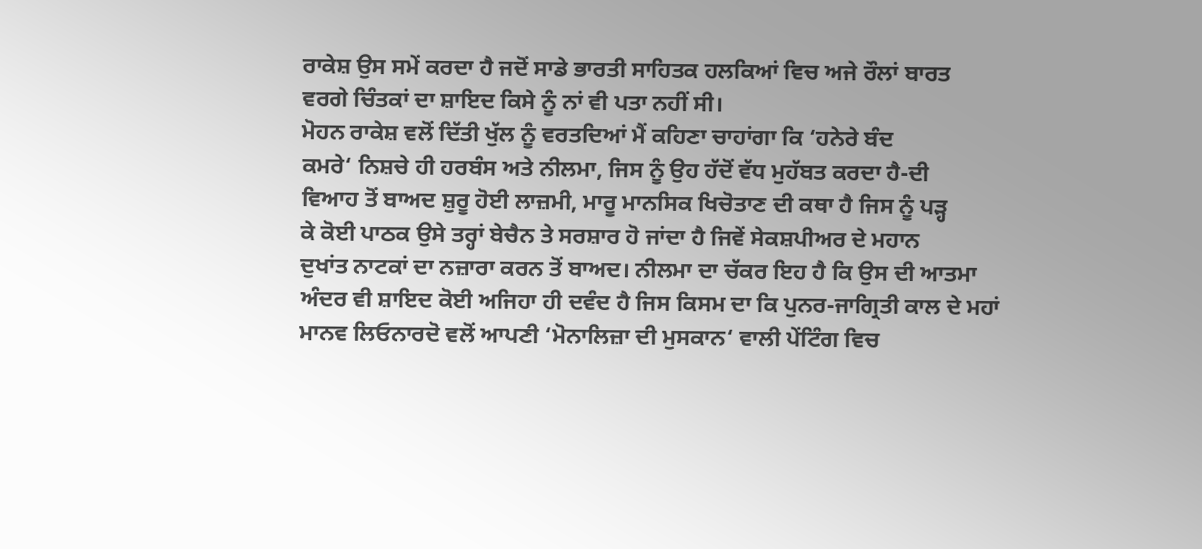ਰਾਕੇਸ਼ ਉਸ ਸਮੇਂ ਕਰਦਾ ਹੈ ਜਦੋਂ ਸਾਡੇ ਭਾਰਤੀ ਸਾਹਿਤਕ ਹਲਕਿਆਂ ਵਿਚ ਅਜੇ ਰੌਲਾਂ ਬਾਰਤ
ਵਰਗੇ ਚਿੰਤਕਾਂ ਦਾ ਸ਼ਾਇਦ ਕਿਸੇ ਨੂੰ ਨਾਂ ਵੀ ਪਤਾ ਨਹੀਂ ਸੀ।
ਮੋਹਨ ਰਾਕੇਸ਼ ਵਲੋਂ ਦਿੱਤੀ ਖੁੱਲ ਨੂੰ ਵਰਤਦਿਆਂ ਮੈਂ ਕਹਿਣਾ ਚਾਹਾਂਗਾ ਕਿ ‘ਹਨੇਰੇ ਬੰਦ
ਕਮਰੇ‘ ਨਿਸ਼ਚੇ ਹੀ ਹਰਬੰਸ ਅਤੇ ਨੀਲਮਾ, ਜਿਸ ਨੂੰ ਉਹ ਹੱਦੋਂ ਵੱਧ ਮੁਹੱਬਤ ਕਰਦਾ ਹੈ-ਦੀ
ਵਿਆਹ ਤੋਂ ਬਾਅਦ ਸ਼ੁਰੂ ਹੋਈ ਲਾਜ਼ਮੀ, ਮਾਰੂ ਮਾਨਸਿਕ ਖਿਚੋਤਾਣ ਦੀ ਕਥਾ ਹੈ ਜਿਸ ਨੂੰ ਪੜ੍ਹ
ਕੇ ਕੋਈ ਪਾਠਕ ਉਸੇ ਤਰ੍ਹਾਂ ਬੇਚੈਨ ਤੇ ਸਰਸ਼ਾਰ ਹੋ ਜਾਂਦਾ ਹੈ ਜਿਵੇਂ ਸੇਕਸ਼ਪੀਅਰ ਦੇ ਮਹਾਨ
ਦੁਖਾਂਤ ਨਾਟਕਾਂ ਦਾ ਨਜ਼ਾਰਾ ਕਰਨ ਤੋਂ ਬਾਅਦ। ਨੀਲਮਾ ਦਾ ਚੱਕਰ ਇਹ ਹੈ ਕਿ ਉਸ ਦੀ ਆਤਮਾ
ਅੰਦਰ ਵੀ ਸ਼ਾਇਦ ਕੋਈ ਅਜਿਹਾ ਹੀ ਦਵੰਦ ਹੈ ਜਿਸ ਕਿਸਮ ਦਾ ਕਿ ਪੁਨਰ-ਜਾਗ੍ਰਿਤੀ ਕਾਲ ਦੇ ਮਹਾਂ
ਮਾਨਵ ਲਿਓਨਾਰਦੋ ਵਲੋਂ ਆਪਣੀ ‘ਮੋਨਾਲਿਜ਼ਾ ਦੀ ਮੁਸਕਾਨ‘ ਵਾਲੀ ਪੇਂਟਿੰਗ ਵਿਚ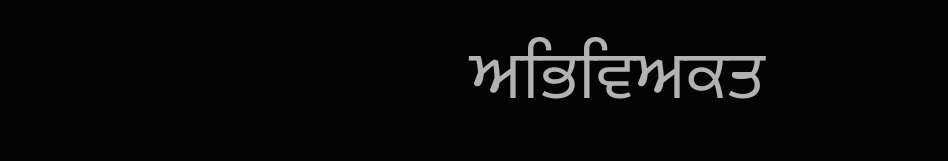ਅਭਿਵਿਅਕਤ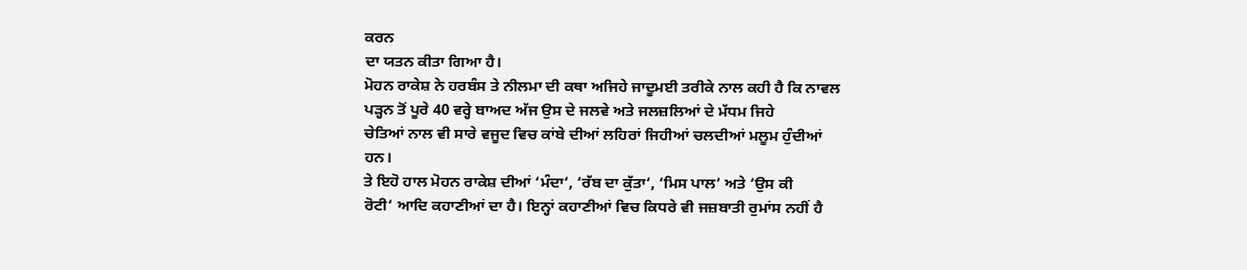ਕਰਨ
ਦਾ ਯਤਨ ਕੀਤਾ ਗਿਆ ਹੈ।
ਮੋਹਨ ਰਾਕੇਸ਼ ਨੇ ਹਰਬੰਸ ਤੇ ਨੀਲਮਾ ਦੀ ਕਥਾ ਅਜਿਹੇ ਜਾਦੂਮਈ ਤਰੀਕੇ ਨਾਲ ਕਹੀ ਹੈ ਕਿ ਨਾਵਲ
ਪੜ੍ਹਨ ਤੋਂ ਪੂਰੇ 40 ਵਰ੍ਹੇ ਬਾਅਦ ਅੱਜ ਉਸ ਦੇ ਜਲਵੇ ਅਤੇ ਜਲਜ਼ਲਿਆਂ ਦੇ ਮੱਧਮ ਜਿਹੇ
ਚੇਤਿਆਂ ਨਾਲ ਵੀ ਸਾਰੇ ਵਜੂਦ ਵਿਚ ਕਾਂਬੇ ਦੀਆਂ ਲਹਿਰਾਂ ਜਿਹੀਆਂ ਚਲਦੀਆਂ ਮਲੂਮ ਹੁੰਦੀਆਂ
ਹਨ।
ਤੇ ਇਹੋ ਹਾਲ ਮੋਹਨ ਰਾਕੇਸ਼ ਦੀਆਂ ‘ਮੰਦਾ‘, ‘ਰੱਬ ਦਾ ਕੁੱਤਾ‘, ‘ਮਿਸ ਪਾਲ‘ ਅਤੇ ‘ਉਸ ਕੀ
ਰੋਟੀ‘ ਆਦਿ ਕਹਾਣੀਆਂ ਦਾ ਹੈ। ਇਨ੍ਹਾਂ ਕਹਾਣੀਆਂ ਵਿਚ ਕਿਧਰੇ ਵੀ ਜਜ਼ਬਾਤੀ ਰੁਮਾਂਸ ਨਹੀਂ ਹੈ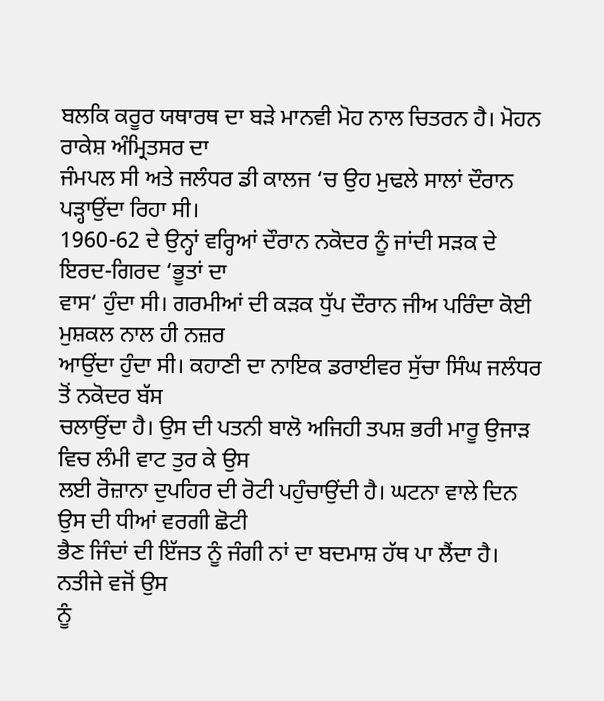ਬਲਕਿ ਕਰੂਰ ਯਥਾਰਥ ਦਾ ਬੜੇ ਮਾਨਵੀ ਮੋਹ ਨਾਲ ਚਿਤਰਨ ਹੈ। ਮੋਹਨ ਰਾਕੇਸ਼ ਅੰਮ੍ਰਿਤਸਰ ਦਾ
ਜੰਮਪਲ ਸੀ ਅਤੇ ਜਲੰਧਰ ਡੀ ਕਾਲਜ ‘ਚ ਉਹ ਮੁਢਲੇ ਸਾਲਾਂ ਦੌਰਾਨ ਪੜ੍ਹਾਉਂਦਾ ਰਿਹਾ ਸੀ।
1960-62 ਦੇ ਉਨ੍ਹਾਂ ਵਰ੍ਹਿਆਂ ਦੌਰਾਨ ਨਕੋਦਰ ਨੂੰ ਜਾਂਦੀ ਸੜਕ ਦੇ ਇਰਦ-ਗਿਰਦ ‘ਭੂਤਾਂ ਦਾ
ਵਾਸ‘ ਹੁੰਦਾ ਸੀ। ਗਰਮੀਆਂ ਦੀ ਕੜਕ ਧੁੱਪ ਦੌਰਾਨ ਜੀਅ ਪਰਿੰਦਾ ਕੋਈ ਮੁਸ਼ਕਲ ਨਾਲ ਹੀ ਨਜ਼ਰ
ਆਉਂਦਾ ਹੁੰਦਾ ਸੀ। ਕਹਾਣੀ ਦਾ ਨਾਇਕ ਡਰਾਈਵਰ ਸੁੱਚਾ ਸਿੰਘ ਜਲੰਧਰ ਤੋਂ ਨਕੋਦਰ ਬੱਸ
ਚਲਾਉਂਦਾ ਹੈ। ਉਸ ਦੀ ਪਤਨੀ ਬਾਲੋ ਅਜਿਹੀ ਤਪਸ਼ ਭਰੀ ਮਾਰੂ ਉਜਾੜ ਵਿਚ ਲੰਮੀ ਵਾਟ ਤੁਰ ਕੇ ਉਸ
ਲਈ ਰੋਜ਼ਾਨਾ ਦੁਪਹਿਰ ਦੀ ਰੋਟੀ ਪਹੁੰਚਾਉਂਦੀ ਹੈ। ਘਟਨਾ ਵਾਲੇ ਦਿਨ ਉਸ ਦੀ ਧੀਆਂ ਵਰਗੀ ਛੋਟੀ
ਭੈਣ ਜਿੰਦਾਂ ਦੀ ਇੱਜਤ ਨੂੰ ਜੰਗੀ ਨਾਂ ਦਾ ਬਦਮਾਸ਼ ਹੱਥ ਪਾ ਲੈਂਦਾ ਹੈ। ਨਤੀਜੇ ਵਜੋਂ ਉਸ
ਨੂੰ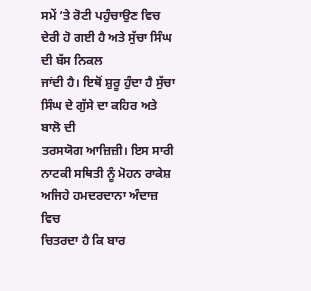ਸਮੇਂ ‘ਤੇ ਰੋਟੀ ਪਹੁੰਚਾਉਣ ਵਿਚ ਦੇਰੀ ਹੋ ਗਈ ਹੈ ਅਤੇ ਸੁੱਚਾ ਸਿੰਘ ਦੀ ਬੱਸ ਨਿਕਲ
ਜਾਂਦੀ ਹੈ। ਇਥੋਂ ਸ਼ੁਰੂ ਹੁੰਦਾ ਹੈ ਸੁੱਚਾ ਸਿੰਘ ਦੇ ਗੁੱਸੇ ਦਾ ਕਹਿਰ ਅਤੇ ਬਾਲੋ ਦੀ
ਤਰਸਯੋਗ ਆਜ਼ਿਜ਼ੀ। ਇਸ ਸਾਰੀ ਨਾਟਕੀ ਸਥਿਤੀ ਨੂੰ ਮੋਹਨ ਰਾਕੇਸ਼ ਅਜਿਹੇ ਹਮਦਰਦਾਨਾ ਅੰਦਾਜ਼ ਵਿਚ
ਚਿਤਰਦਾ ਹੈ ਕਿ ਬਾਰ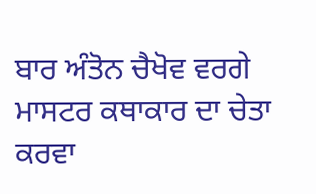ਬਾਰ ਅੰਤੋਨ ਚੈਖੋਵ ਵਰਗੇ ਮਾਸਟਰ ਕਥਾਕਾਰ ਦਾ ਚੇਤਾ ਕਰਵਾ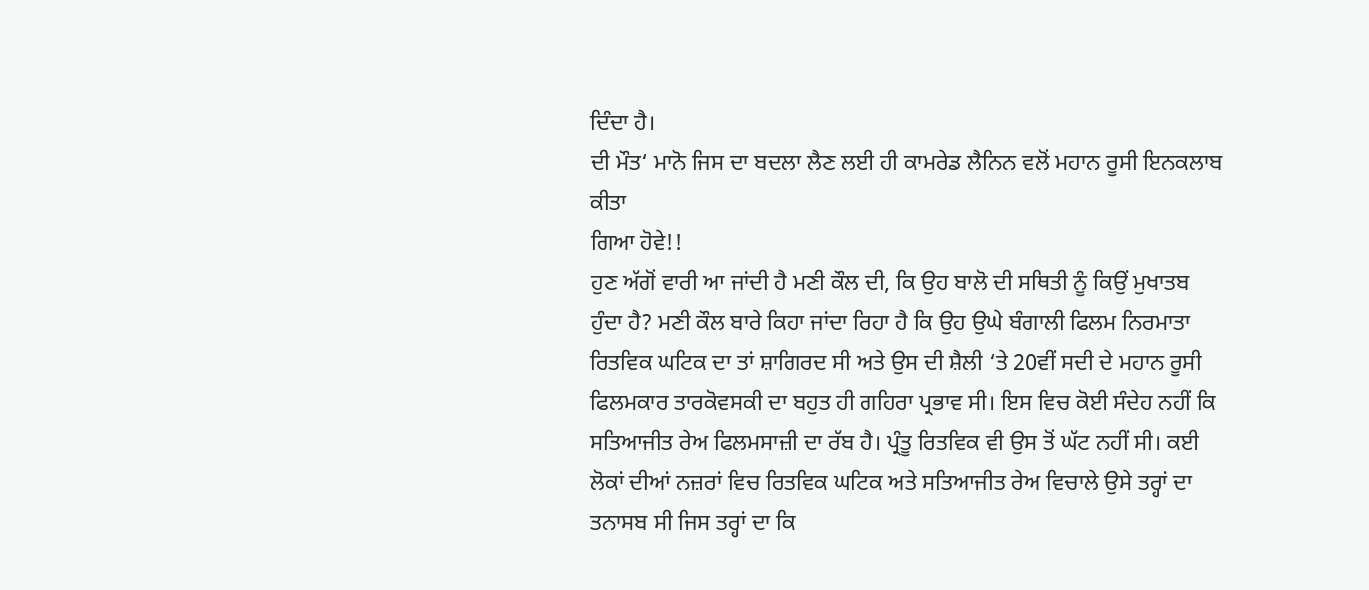ਦਿੰਦਾ ਹੈ।
ਦੀ ਮੌਤ‘ ਮਾਨੋ ਜਿਸ ਦਾ ਬਦਲਾ ਲੈਣ ਲਈ ਹੀ ਕਾਮਰੇਡ ਲੈਨਿਨ ਵਲੋਂ ਮਹਾਨ ਰੂਸੀ ਇਨਕਲਾਬ ਕੀਤਾ
ਗਿਆ ਹੋਵੇ!!
ਹੁਣ ਅੱਗੋਂ ਵਾਰੀ ਆ ਜਾਂਦੀ ਹੈ ਮਣੀ ਕੌਲ ਦੀ, ਕਿ ਉਹ ਬਾਲੋ ਦੀ ਸਥਿਤੀ ਨੂੰ ਕਿਉਂ ਮੁਖਾਤਬ
ਹੁੰਦਾ ਹੈ? ਮਣੀ ਕੌਲ ਬਾਰੇ ਕਿਹਾ ਜਾਂਦਾ ਰਿਹਾ ਹੈ ਕਿ ਉਹ ਉਘੇ ਬੰਗਾਲੀ ਫਿਲਮ ਨਿਰਮਾਤਾ
ਰਿਤਵਿਕ ਘਟਿਕ ਦਾ ਤਾਂ ਸ਼ਾਗਿਰਦ ਸੀ ਅਤੇ ਉਸ ਦੀ ਸ਼ੈਲੀ ‘ਤੇ 20ਵੀਂ ਸਦੀ ਦੇ ਮਹਾਨ ਰੂਸੀ
ਫਿਲਮਕਾਰ ਤਾਰਕੋਵਸਕੀ ਦਾ ਬਹੁਤ ਹੀ ਗਹਿਰਾ ਪ੍ਰਭਾਵ ਸੀ। ਇਸ ਵਿਚ ਕੋਈ ਸੰਦੇਹ ਨਹੀਂ ਕਿ
ਸਤਿਆਜੀਤ ਰੇਅ ਫਿਲਮਸਾਜ਼ੀ ਦਾ ਰੱਬ ਹੈ। ਪ੍ਰੰਤੂ ਰਿਤਵਿਕ ਵੀ ਉਸ ਤੋਂ ਘੱਟ ਨਹੀਂ ਸੀ। ਕਈ
ਲੋਕਾਂ ਦੀਆਂ ਨਜ਼ਰਾਂ ਵਿਚ ਰਿਤਵਿਕ ਘਟਿਕ ਅਤੇ ਸਤਿਆਜੀਤ ਰੇਅ ਵਿਚਾਲੇ ਉਸੇ ਤਰ੍ਹਾਂ ਦਾ
ਤਨਾਸਬ ਸੀ ਜਿਸ ਤਰ੍ਹਾਂ ਦਾ ਕਿ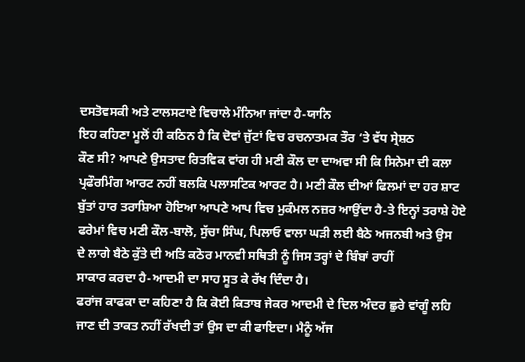ਦਸਤੋਵਸਕੀ ਅਤੇ ਟਾਲਸਟਾਏ ਵਿਚਾਲੇ ਮੰਨਿਆ ਜਾਂਦਾ ਹੈ-ਯਾਨਿ
ਇਹ ਕਹਿਣਾ ਮੂਲੋਂ ਹੀ ਕਠਿਨ ਹੈ ਕਿ ਦੋਵਾਂ ਜੁੱਟਾਂ ਵਿਚ ਰਚਨਾਤਮਕ ਤੌਰ ‘ਤੇ ਵੱਧ ਸ੍ਰੇਸ਼ਠ
ਕੌਣ ਸੀ? ਆਪਣੇ ਉਸਤਾਦ ਰਿਤਵਿਕ ਵਾਂਗ ਹੀ ਮਣੀ ਕੌਲ ਦਾ ਦਾਅਵਾ ਸੀ ਕਿ ਸਿਨੇਮਾ ਦੀ ਕਲਾ
ਪ੍ਰਫੌਰਮਿੰਗ ਆਰਟ ਨਹੀਂ ਬਲਕਿ ਪਲਾਸਟਿਕ ਆਰਟ ਹੈ। ਮਣੀ ਕੌਲ ਦੀਆਂ ਫਿਲਮਾਂ ਦਾ ਹਰ ਸ਼ਾਟ
ਬੁੱਤਾਂ ਹਾਰ ਤਰਾਸ਼ਿਆ ਹੋਇਆ ਆਪਣੇ ਆਪ ਵਿਚ ਮੁਕੰਮਲ ਨਜ਼ਰ ਆਉਂਦਾ ਹੈ-ਤੇ ਇਨ੍ਹਾਂ ਤਰਾਸ਼ੇ ਹੋਏ
ਫਰੇਮਾਂ ਵਿਚ ਮਣੀ ਕੌਲ-ਬਾਲੋ, ਸੁੱਚਾ ਸਿੰਘ, ਪਿਲਾਓ ਵਾਲਾ ਘੜੀ ਲਈ ਬੈਠੇ ਅਜਨਬੀ ਅਤੇ ਉਸ
ਦੇ ਲਾਗੇ ਬੈਠੇ ਕੁੱਤੇ ਦੀ ਅਤਿ ਕਠੋਰ ਮਾਨਵੀ ਸਥਿਤੀ ਨੂੰ ਜਿਸ ਤਰ੍ਹਾਂ ਦੇ ਬਿੰਬਾਂ ਰਾਹੀਂ
ਸਾਕਾਰ ਕਰਦਾ ਹੈ-ਆਦਮੀ ਦਾ ਸਾਹ ਸੂਤ ਕੇ ਰੱਖ ਦਿੰਦਾ ਹੈ।
ਫਰਾਂਜ ਕਾਫਕਾ ਦਾ ਕਹਿਣਾ ਹੈ ਕਿ ਕੋਈ ਕਿਤਾਬ ਜੇਕਰ ਆਦਮੀ ਦੇ ਦਿਲ ਅੰਦਰ ਛੁਰੇ ਵਾਂਗੂੰ ਲਹਿ
ਜਾਣ ਦੀ ਤਾਕਤ ਨਹੀਂ ਰੱਖਦੀ ਤਾਂ ਉਸ ਦਾ ਕੀ ਫਾਇਦਾ। ਮੈਨੂੰ ਅੱਜ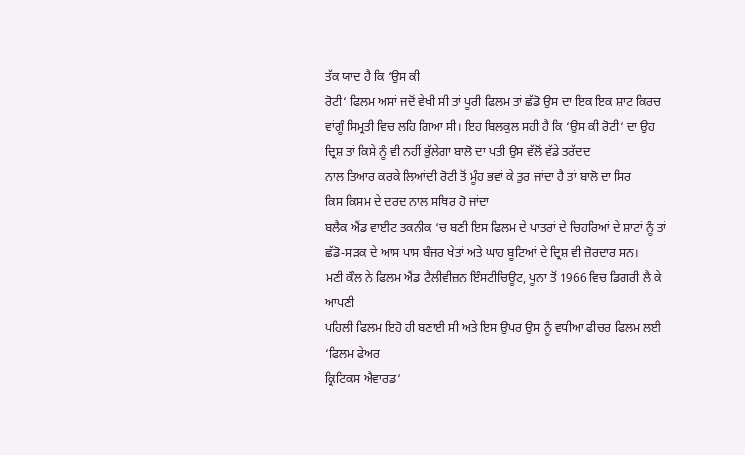ਤੱਕ ਯਾਦ ਹੈ ਕਿ ‘ਉਸ ਕੀ
ਰੋਟੀ‘ ਫਿਲਮ ਅਸਾਂ ਜਦੋਂ ਵੇਖੀ ਸੀ ਤਾਂ ਪੂਰੀ ਫਿਲਮ ਤਾਂ ਛੱਡੋ ਉਸ ਦਾ ਇਕ ਇਕ ਸ਼ਾਟ ਕਿਰਚ
ਵਾਂਗੂੰ ਸਿਮ੍ਰਤੀ ਵਿਚ ਲਹਿ ਗਿਆ ਸੀ। ਇਹ ਬਿਲਕੁਲ ਸਹੀ ਹੈ ਕਿ ‘ਉਸ ਕੀ ਰੋਟੀ‘ ਦਾ ਉਹ
ਦ੍ਰਿਸ਼ ਤਾਂ ਕਿਸੇ ਨੂੰ ਵੀ ਨਹੀਂ ਭੁੱਲੇਗਾ ਬਾਲੋ ਦਾ ਪਤੀ ਉਸ ਵੱਲੋਂ ਵੱਡੇ ਤਰੱਦਦ
ਨਾਲ ਤਿਆਰ ਕਰਕੇ ਲਿਆਂਦੀ ਰੋਟੀ ਤੋਂ ਮੂੰਹ ਭਵਾਂ ਕੇ ਤੁਰ ਜਾਂਦਾ ਹੈ ਤਾਂ ਬਾਲੋ ਦਾ ਸਿਰ
ਕਿਸ ਕਿਸਮ ਦੇ ਦਰਦ ਨਾਲ ਸਥਿਰ ਹੋ ਜਾਂਦਾ
ਬਲੈਕ ਐਂਡ ਵਾਈਟ ਤਕਨੀਕ ‘ਚ ਬਣੀ ਇਸ ਫਿਲਮ ਦੇ ਪਾਤਰਾਂ ਦੇ ਚਿਹਰਿਆਂ ਦੇ ਸ਼ਾਟਾਂ ਨੂੰ ਤਾਂ
ਛੱਡੋ-ਸੜਕ ਦੇ ਆਸ ਪਾਸ ਬੰਜਰ ਖੇਤਾਂ ਅਤੇ ਘਾਹ ਬੂਟਿਆਂ ਦੇ ਦ੍ਰਿਸ਼ ਵੀ ਜ਼ੋਰਦਾਰ ਸਨ।
ਮਣੀ ਕੌਲ ਨੇ ਫਿਲਮ ਐਂਡ ਟੈਲੀਵੀਜ਼ਨ ਇੰਸਟੀਚਿਊਟ, ਪੂਨਾ ਤੋਂ 1966 ਵਿਚ ਡਿਗਰੀ ਲੈ ਕੇ ਆਪਣੀ
ਪਹਿਲੀ ਫਿਲਮ ਇਹੋ ਹੀ ਬਣਾਈ ਸੀ ਅਤੇ ਇਸ ਉਪਰ ਉਸ ਨੂੰ ਵਧੀਆ ਫੀਚਰ ਫਿਲਮ ਲਈ ‘ਫਿਲਮ ਫੇਅਰ
ਕ੍ਰਿਟਿਕਸ ਐਵਾਰਡ‘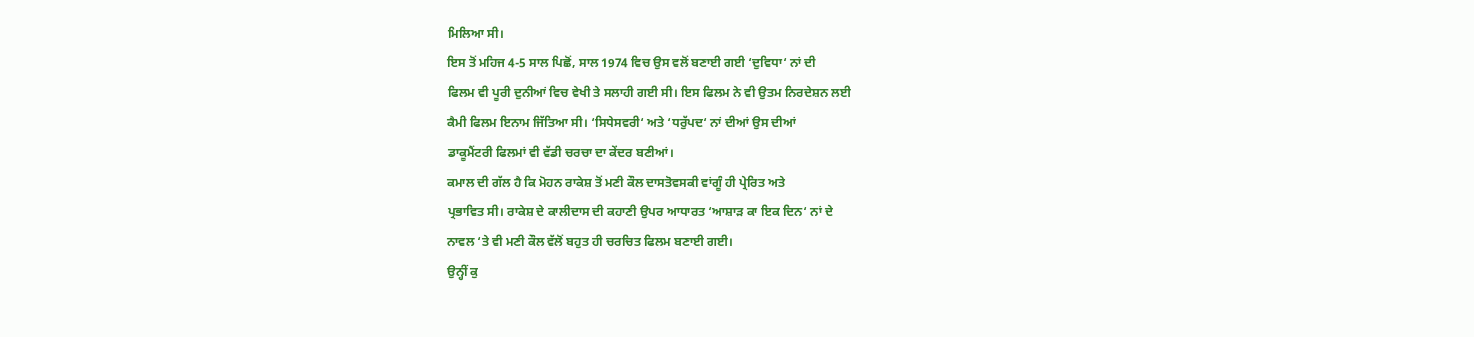ਮਿਲਿਆ ਸੀ।
ਇਸ ਤੋਂ ਮਹਿਜ 4-5 ਸਾਲ ਪਿਛੋਂ, ਸਾਲ 1974 ਵਿਚ ਉਸ ਵਲੋਂ ਬਣਾਈ ਗਈ ‘ਦੁਵਿਧਾ‘ ਨਾਂ ਦੀ
ਫਿਲਮ ਵੀ ਪੂਰੀ ਦੁਨੀਆਂ ਵਿਚ ਵੇਖੀ ਤੇ ਸਲਾਹੀ ਗਈ ਸੀ। ਇਸ ਫਿਲਮ ਨੇ ਵੀ ਉਤਮ ਨਿਰਦੇਸ਼ਨ ਲਈ
ਕੈਮੀ ਫਿਲਮ ਇਨਾਮ ਜਿੱਤਿਆ ਸੀ। ‘ਸਿਧੇਸਵਰੀ‘ ਅਤੇ ‘ਧਰੁੱਪਦ‘ ਨਾਂ ਦੀਆਂ ਉਸ ਦੀਆਂ
ਡਾਕੂਮੈਂਟਰੀ ਫਿਲਮਾਂ ਵੀ ਵੱਡੀ ਚਰਚਾ ਦਾ ਕੇਂਦਰ ਬਣੀਆਂ।
ਕਮਾਲ ਦੀ ਗੱਲ ਹੈ ਕਿ ਮੋਹਨ ਰਾਕੇਸ਼ ਤੋਂ ਮਣੀ ਕੌਲ ਦਾਸਤੋਵਸਕੀ ਵਾਂਗੂੰ ਹੀ ਪ੍ਰੇਰਿਤ ਅਤੇ
ਪ੍ਰਭਾਵਿਤ ਸੀ। ਰਾਕੇਸ਼ ਦੇ ਕਾਲੀਦਾਸ ਦੀ ਕਹਾਣੀ ਉਪਰ ਆਧਾਰਤ ‘ਆਸ਼ਾੜ ਕਾ ਇਕ ਦਿਨ‘ ਨਾਂ ਦੇ
ਨਾਵਲ ‘ਤੇ ਵੀ ਮਣੀ ਕੌਲ ਵੱਲੋਂ ਬਹੁਤ ਹੀ ਚਰਚਿਤ ਫਿਲਮ ਬਣਾਈ ਗਈ।
ਉਨ੍ਹੀਂ ਕੁ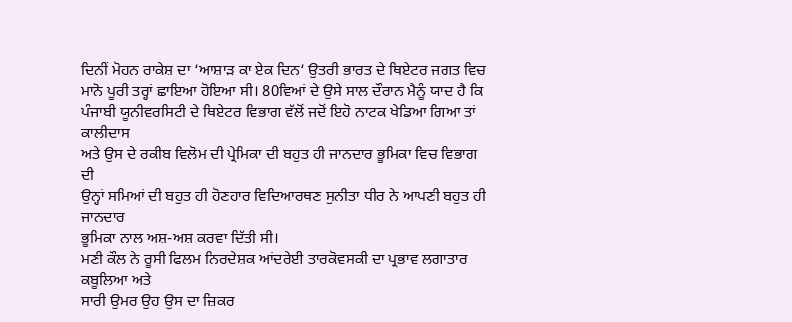ਦਿਨੀਂ ਮੋਹਨ ਰਾਕੇਸ਼ ਦਾ ‘ਆਸ਼ਾੜ ਕਾ ਏਕ ਦਿਨ‘ ਉਤਰੀ ਭਾਰਤ ਦੇ ਥਿਏਟਰ ਜਗਤ ਵਿਚ
ਮਾਨੋ ਪੂਰੀ ਤਰ੍ਹਾਂ ਛਾਇਆ ਹੋਇਆ ਸੀ। 80ਵਿਆਂ ਦੇ ਉਸੇ ਸਾਲ ਦੌਰਾਨ ਮੈਨੂੰ ਯਾਦ ਹੈ ਕਿ
ਪੰਜਾਬੀ ਯੂਨੀਵਰਸਿਟੀ ਦੇ ਥਿਏਟਰ ਵਿਭਾਗ ਵੱਲੋਂ ਜਦੋਂ ਇਹੋ ਨਾਟਕ ਖੇਡਿਆ ਗਿਆ ਤਾਂ ਕਾਲੀਦਾਸ
ਅਤੇ ਉਸ ਦੇ ਰਕੀਬ ਵਿਲੋਮ ਦੀ ਪ੍ਰੇਮਿਕਾ ਦੀ ਬਹੁਤ ਹੀ ਜਾਨਦਾਰ ਭੂਮਿਕਾ ਵਿਚ ਵਿਭਾਗ ਦੀ
ਉਨ੍ਹਾਂ ਸਮਿਆਂ ਦੀ ਬਹੁਤ ਹੀ ਹੋਣਹਾਰ ਵਿਦਿਆਰਥਣ ਸੁਨੀਤਾ ਧੀਰ ਨੇ ਆਪਣੀ ਬਹੁਤ ਹੀ ਜਾਨਦਾਰ
ਭੂਮਿਕਾ ਨਾਲ ਅਸ਼-ਅਸ਼ ਕਰਵਾ ਦਿੱਤੀ ਸੀ।
ਮਣੀ ਕੌਲ ਨੇ ਰੂਸੀ ਫਿਲਮ ਨਿਰਦੇਸ਼ਕ ਆਂਦਰੇਈ ਤਾਰਕੋਵਸਕੀ ਦਾ ਪ੍ਰਭਾਵ ਲਗਾਤਾਰ ਕਬੂਲਿਆ ਅਤੇ
ਸਾਰੀ ਉਮਰ ਉਹ ਉਸ ਦਾ ਜ਼ਿਕਰ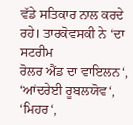ਵੱਡੇ ਸਤਿਕਾਰ ਨਾਲ ਕਰਦੇ ਰਹੇ। ਤਾਰਕੋਵਸਕੀ ਨੇ ‘ਦਾ ਸਟਰੀਮ
ਰੋਲਰ ਐਂਡ ਦਾ ਵਾਇਲਨ‘, ‘ਆਂਦਰੇਈ ਰੂਬਲਯੋਵ‘, ‘ਮਿਹਰ‘,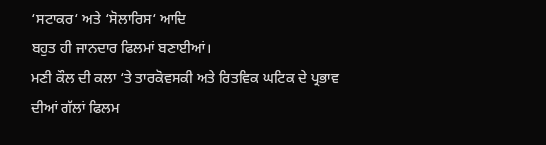‘ਸਟਾਕਰ‘ ਅਤੇ ‘ਸੋਲਾਰਿਸ‘ ਆਦਿ
ਬਹੁਤ ਹੀ ਜਾਨਦਾਰ ਫਿਲਮਾਂ ਬਣਾਈਆਂ।
ਮਣੀ ਕੌਲ ਦੀ ਕਲਾ ‘ਤੇ ਤਾਰਕੋਵਸਕੀ ਅਤੇ ਰਿਤਵਿਕ ਘਟਿਕ ਦੇ ਪ੍ਰਭਾਵ ਦੀਆਂ ਗੱਲਾਂ ਫਿਲਮ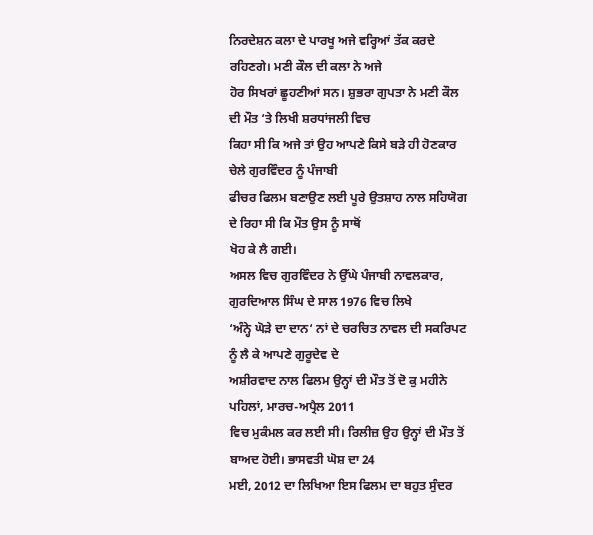ਨਿਰਦੇਸ਼ਨ ਕਲਾ ਦੇ ਪਾਰਖੂ ਅਜੇ ਵਰ੍ਹਿਆਂ ਤੱਕ ਕਰਦੇ ਰਹਿਣਗੇ। ਮਣੀ ਕੌਲ ਦੀ ਕਲਾ ਨੇ ਅਜੇ
ਹੋਰ ਸਿਖਰਾਂ ਛੂਹਣੀਆਂ ਸਨ। ਸ਼ੁਭਰਾ ਗੁਪਤਾ ਨੇ ਮਣੀ ਕੌਲ ਦੀ ਮੌਤ ‘ਤੇ ਲਿਖੀ ਸ਼ਰਧਾਂਜਲੀ ਵਿਚ
ਕਿਹਾ ਸੀ ਕਿ ਅਜੇ ਤਾਂ ਉਹ ਆਪਣੇ ਕਿਸੇ ਬੜੇ ਹੀ ਹੋਣਕਾਰ ਚੇਲੇ ਗੁਰਵਿੰਦਰ ਨੂੰ ਪੰਜਾਬੀ
ਫੀਚਰ ਫਿਲਮ ਬਣਾਉਣ ਲਈ ਪੂਰੇ ਉਤਸ਼ਾਹ ਨਾਲ ਸਹਿਯੋਗ ਦੇ ਰਿਹਾ ਸੀ ਕਿ ਮੌਤ ਉਸ ਨੂੰ ਸਾਥੋਂ
ਖੋਹ ਕੇ ਲੈ ਗਈ।
ਅਸਲ ਵਿਚ ਗੁਰਵਿੰਦਰ ਨੇ ਉੱਘੇ ਪੰਜਾਬੀ ਨਾਵਲਕਾਰ, ਗੁਰਦਿਆਲ ਸਿੰਘ ਦੇ ਸਾਲ 1976 ਵਿਚ ਲਿਖੇ
‘ਅੰਨ੍ਹੇ ਘੋੜੇ ਦਾ ਦਾਨ‘ ਨਾਂ ਦੇ ਚਰਚਿਤ ਨਾਵਲ ਦੀ ਸਕਰਿਪਟ ਨੂੰ ਲੈ ਕੇ ਆਪਣੇ ਗੁਰੂਦੇਵ ਦੇ
ਅਸ਼ੀਰਵਾਦ ਨਾਲ ਫਿਲਮ ਉਨ੍ਹਾਂ ਦੀ ਮੌਤ ਤੋਂ ਦੋ ਕੁ ਮਹੀਨੇ ਪਹਿਲਾਂ, ਮਾਰਚ-ਅਪ੍ਰੈਲ 2011
ਵਿਚ ਮੁਕੰਮਲ ਕਰ ਲਈ ਸੀ। ਰਿਲੀਜ਼ ਉਹ ਉਨ੍ਹਾਂ ਦੀ ਮੌਤ ਤੋਂ ਬਾਅਦ ਹੋਈ। ਭਾਸਵਤੀ ਘੋਸ਼ ਦਾ 24
ਮਈ, 2012 ਦਾ ਲਿਖਿਆ ਇਸ ਫਿਲਮ ਦਾ ਬਹੁਤ ਸੁੰਦਰ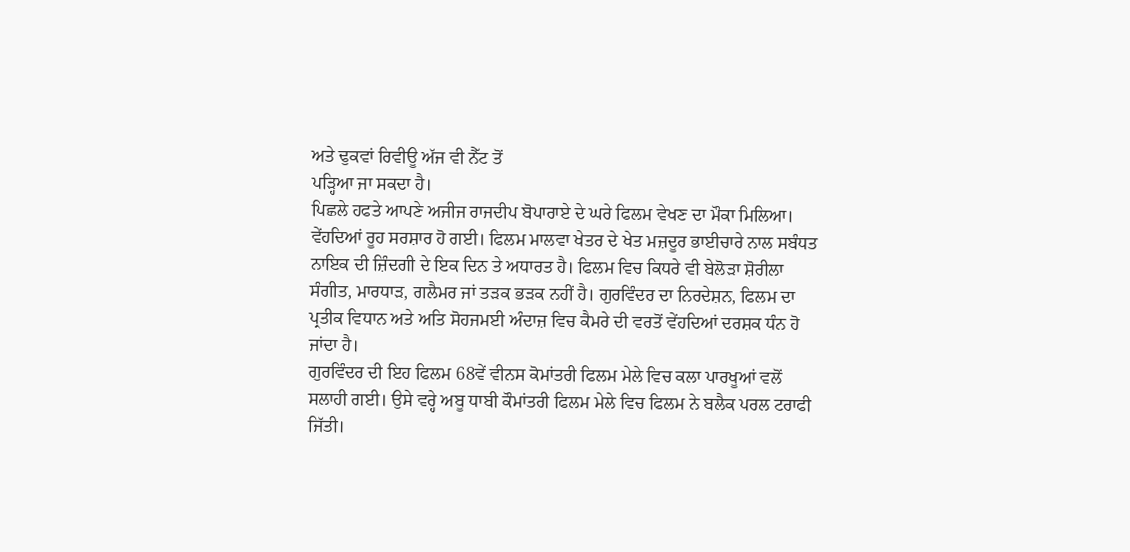ਅਤੇ ਢੁਕਵਾਂ ਰਿਵੀਊ ਅੱਜ ਵੀ ਨੈੱਟ ਤੋਂ
ਪੜ੍ਹਿਆ ਜਾ ਸਕਦਾ ਹੈ।
ਪਿਛਲੇ ਹਫਤੇ ਆਪਣੇ ਅਜੀਜ ਰਾਜਦੀਪ ਬੋਪਾਰਾਏ ਦੇ ਘਰੇ ਫਿਲਮ ਵੇਖਣ ਦਾ ਮੌਕਾ ਮਿਲਿਆ।
ਵੇਂਹਦਿਆਂ ਰੂਹ ਸਰਸ਼ਾਰ ਹੋ ਗਈ। ਫਿਲਮ ਮਾਲਵਾ ਖੇਤਰ ਦੇ ਖੇਤ ਮਜ਼ਦੂਰ ਭਾਈਚਾਰੇ ਨਾਲ ਸਬੰਧਤ
ਨਾਇਕ ਦੀ ਜ਼ਿੰਦਗੀ ਦੇ ਇਕ ਦਿਨ ਤੇ ਅਧਾਰਤ ਹੈ। ਫਿਲਮ ਵਿਚ ਕਿਧਰੇ ਵੀ ਬੇਲੋੜਾ ਸ਼ੋਰੀਲਾ
ਸੰਗੀਤ, ਮਾਰਧਾੜ, ਗਲੈਮਰ ਜਾਂ ਤੜਕ ਭੜਕ ਨਹੀਂ ਹੈ। ਗੁਰਵਿੰਦਰ ਦਾ ਨਿਰਦੇਸ਼ਨ, ਫਿਲਮ ਦਾ
ਪ੍ਰਤੀਕ ਵਿਧਾਨ ਅਤੇ ਅਤਿ ਸੋਹਜਮਈ ਅੰਦਾਜ਼ ਵਿਚ ਕੈਮਰੇ ਦੀ ਵਰਤੋਂ ਵੇਂਹਦਿਆਂ ਦਰਸ਼ਕ ਧੰਨ ਹੋ
ਜਾਂਦਾ ਹੈ।
ਗੁਰਵਿੰਦਰ ਦੀ ਇਹ ਫਿਲਮ 68ਵੇਂ ਵੀਨਸ ਕੋਮਾਂਤਰੀ ਫਿਲਮ ਮੇਲੇ ਵਿਚ ਕਲਾ ਪਾਰਖੂਆਂ ਵਲੋਂ
ਸਲਾਹੀ ਗਈ। ਉਸੇ ਵਰ੍ਹੇ ਅਬੂ ਧਾਬੀ ਕੌਮਾਂਤਰੀ ਫਿਲਮ ਮੇਲੇ ਵਿਚ ਫਿਲਮ ਨੇ ਬਲੈਕ ਪਰਲ ਟਰਾਫੀ
ਜਿੱਤੀ।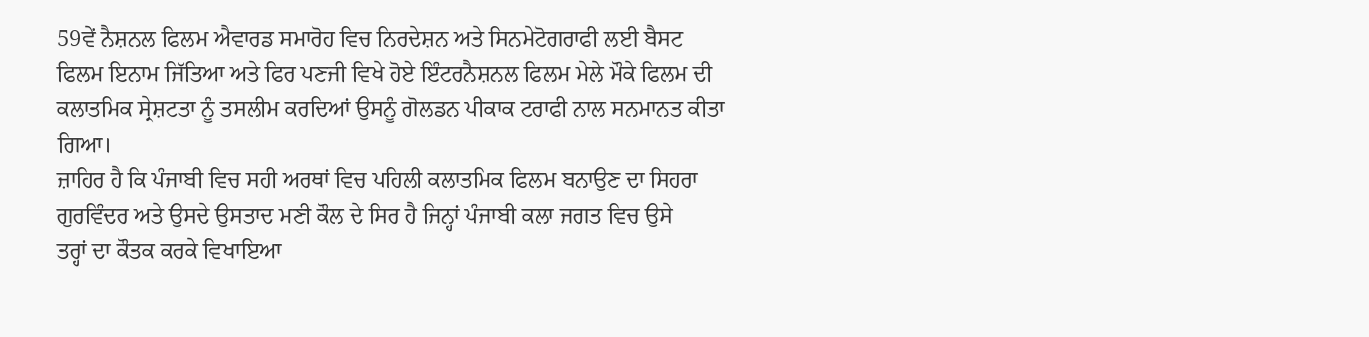59ਵੇਂ ਨੈਸ਼ਨਲ ਫਿਲਮ ਐਵਾਰਡ ਸਮਾਰੋਹ ਵਿਚ ਨਿਰਦੇਸ਼ਨ ਅਤੇ ਸਿਨਮੇਟੋਗਰਾਫੀ ਲਈ ਬੈਸਟ
ਫਿਲਮ ਇਨਾਮ ਜਿੱਤਿਆ ਅਤੇ ਫਿਰ ਪਣਜੀ ਵਿਖੇ ਹੋਏ ਇੰਟਰਨੈਸ਼ਨਲ ਫਿਲਮ ਮੇਲੇ ਮੌਕੇ ਫਿਲਮ ਦੀ
ਕਲਾਤਮਿਕ ਸ੍ਰੇਸ਼ਟਤਾ ਨੂੰ ਤਸਲੀਮ ਕਰਦਿਆਂ ਉਸਨੂੰ ਗੋਲਡਨ ਪੀਕਾਕ ਟਰਾਫੀ ਨਾਲ ਸਨਮਾਨਤ ਕੀਤਾ
ਗਿਆ।
ਜ਼ਾਹਿਰ ਹੈ ਕਿ ਪੰਜਾਬੀ ਵਿਚ ਸਹੀ ਅਰਥਾਂ ਵਿਚ ਪਹਿਲੀ ਕਲਾਤਮਿਕ ਫਿਲਮ ਬਨਾਉਣ ਦਾ ਸਿਹਰਾ
ਗੁਰਵਿੰਦਰ ਅਤੇ ਉਸਦੇ ਉਸਤਾਦ ਮਣੀ ਕੌਲ ਦੇ ਸਿਰ ਹੈ ਜਿਨ੍ਹਾਂ ਪੰਜਾਬੀ ਕਲਾ ਜਗਤ ਵਿਚ ਉਸੇ
ਤਰ੍ਹਾਂ ਦਾ ਕੌਤਕ ਕਰਕੇ ਵਿਖਾਇਆ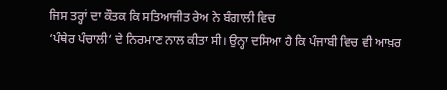ਜਿਸ ਤਰ੍ਹਾਂ ਦਾ ਕੌਤਕ ਕਿ ਸਤਿਆਜੀਤ ਰੇਅ ਨੇ ਬੰਗਾਲੀ ਵਿਚ
‘ਪੰਥੇਰ ਪੰਚਾਲੀ‘ ਦੇ ਨਿਰਮਾਣ ਨਾਲ ਕੀਤਾ ਸੀ। ਉਨ੍ਹਾ ਦਸਿਆ ਹੈ ਕਿ ਪੰਜਾਬੀ ਵਿਚ ਵੀ ਆਖ਼ਰ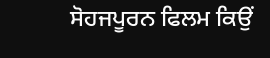ਸੋਹਜਪੂਰਨ ਫਿਲਮ ਕਿਉਂ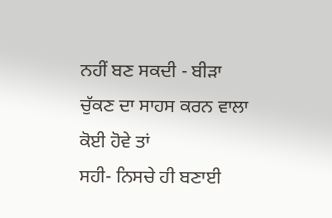ਨਹੀਂ ਬਣ ਸਕਦੀ - ਬੀੜਾ ਚੁੱਕਣ ਦਾ ਸਾਹਸ ਕਰਨ ਵਾਲਾ ਕੋਈ ਹੋਵੇ ਤਾਂ
ਸਹੀ- ਨਿਸਚੇ ਹੀ ਬਣਾਈ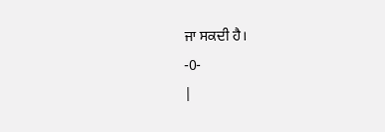ਜਾ ਸਕਦੀ ਹੈ।
-0-
|